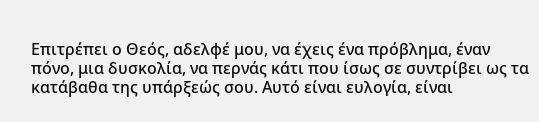Επιτρέπει ο Θεός, αδελφέ μου, να έχεις ένα πρόβλημα, έναν πόνο, μια δυσκολία, να περνάς κάτι που ίσως σε συντρίβει ως τα κατάβαθα της υπάρξεώς σου. Αυτό είναι ευλογία, είναι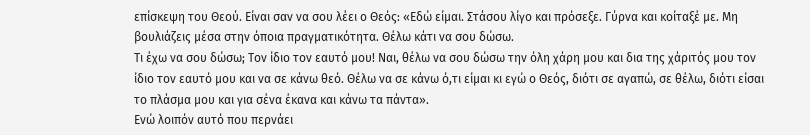επίσκεψη του Θεού. Είναι σαν να σου λέει ο Θεός: «Εδώ είμαι. Στάσου λίγο και πρόσεξε. Γύρνα και κοίταξέ με. Μη βουλιάζεις μέσα στην όποια πραγματικότητα. Θέλω κάτι να σου δώσω.
Τι έχω να σου δώσω; Τον ίδιο τον εαυτό μου! Ναι, θέλω να σου δώσω την όλη χάρη μου και δια της χάριτός μου τον ίδιο τον εαυτό μου και να σε κάνω θεό. Θέλω να σε κάνω ό,τι είμαι κι εγώ ο Θεός, διότι σε αγαπώ, σε θέλω, διότι είσαι το πλάσμα μου και για σένα έκανα και κάνω τα πάντα».
Ενώ λοιπόν αυτό που περνάει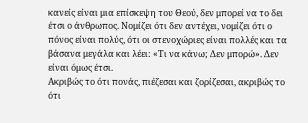κανείς είναι μια επίσκεψη του Θεού, δεν μπορεί να το δει έτσι ο άνθρωπος. Νομίζει ότι δεν αντέχει, νομίζει ότι ο πόνος είναι πολύς, ότι οι στενοχώριες είναι πολλές και τα βάσανα μεγάλα και λέει: «Τι να κάνω; Δεν μπορώ». Δεν είναι όμως έτσι.
Ακριβώς το ότι πονάς, πιέζεσαι και ζορίζεσαι, ακριβώς το ότι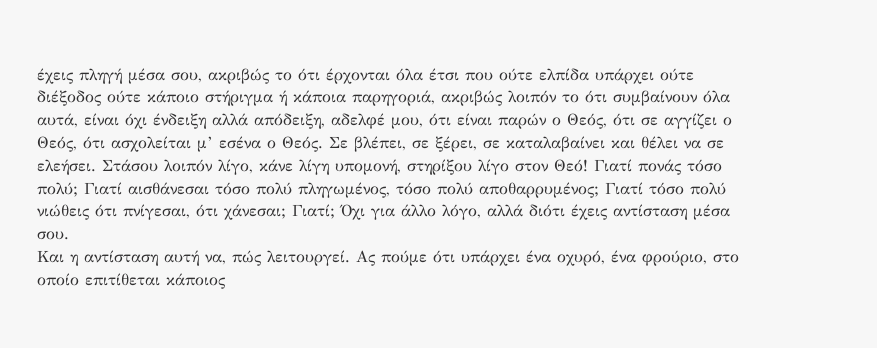έχεις πληγή μέσα σου, ακριβώς το ότι έρχονται όλα έτσι που ούτε ελπίδα υπάρχει ούτε διέξοδος ούτε κάποιο στήριγμα ή κάποια παρηγοριά, ακριβώς λοιπόν το ότι συμβαίνουν όλα αυτά, είναι όχι ένδειξη αλλά απόδειξη, αδελφέ μου, ότι είναι παρών ο Θεός, ότι σε αγγίζει ο Θεός, ότι ασχολείται μ’ εσένα ο Θεός. Σε βλέπει, σε ξέρει, σε καταλαβαίνει και θέλει να σε ελεήσει. Στάσου λοιπόν λίγο, κάνε λίγη υπομονή, στηρίξου λίγο στον Θεό! Γιατί πονάς τόσο πολύ; Γιατί αισθάνεσαι τόσο πολύ πληγωμένος, τόσο πολύ αποθαρρυμένος; Γιατί τόσο πολύ νιώθεις ότι πνίγεσαι, ότι χάνεσαι; Γιατί; Όχι για άλλο λόγο, αλλά διότι έχεις αντίσταση μέσα σου.
Και η αντίσταση αυτή να, πώς λειτουργεί. Ας πούμε ότι υπάρχει ένα οχυρό, ένα φρούριο, στο οποίο επιτίθεται κάποιος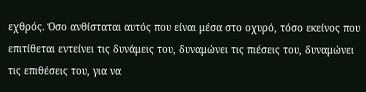εχθρός. Όσο ανθίσταται αυτός που είναι μέσα στο οχυρό, τόσο εκείνος που επιτίθεται εντείνει τις δυνάμεις του, δυναμώνει τις πιέσεις του, δυναμώνει τις επιθέσεις του, για να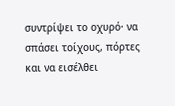συντρίψει το οχυρό· να σπάσει τοίχους, πόρτες και να εισέλθει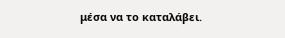μέσα να το καταλάβει.